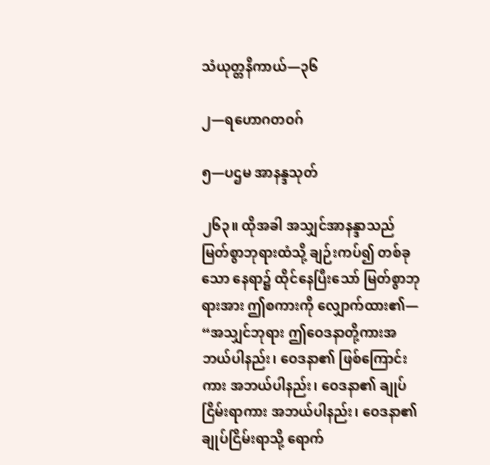သံယုတ္တနိကာယ်—၃၆

၂—ရဟောဂတဝဂ်

၅—ပဌမ အာနန္ဒသုတ်

၂၆၃။ ထိုအခါ အသျှင်အာနန္ဒာသည် မြတ်စွာဘုရားထံသို့ ချဉ်းကပ်၍ တစ်ခုသော နေရာ၌ ထိုင်နေပြီးသော် မြတ်စွာဘုရားအား ဤစကားကို လျှောက်ထား၏— “အသျှင်ဘုရား ဤဝေဒနာတို့ကားအဘယ်ပါနည်း၊ ဝေဒနာ၏ ဖြစ်ကြောင်းကား အဘယ်ပါနည်း၊ ဝေဒနာ၏ ချုပ်ငြိမ်းရာကား အဘယ်ပါနည်း၊ ဝေဒနာ၏ ချုပ်ငြိမ်းရာသို့ ရောက်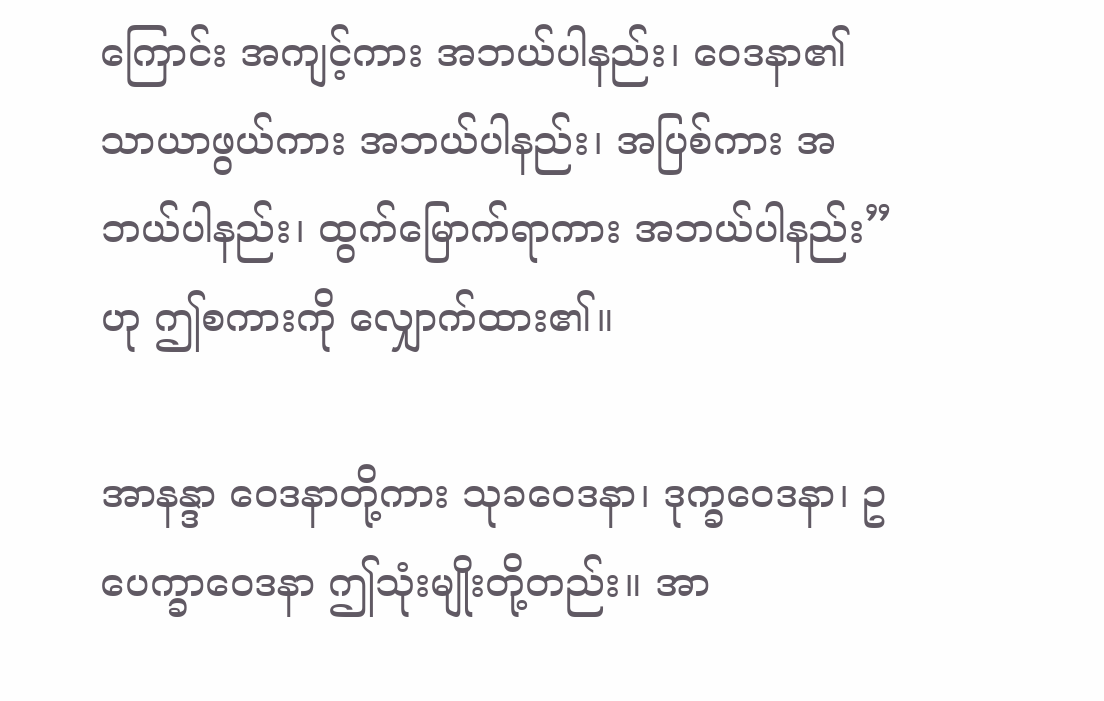ကြောင်း အကျင့်ကား အဘယ်ပါနည်း၊ ဝေဒနာ၏ သာယာဖွယ်ကား အဘယ်ပါနည်း၊ အပြစ်ကား အဘယ်ပါနည်း၊ ထွက်မြောက်ရာကား အဘယ်ပါနည်း”ဟု ဤစကားကို လျှောက်ထား၏။

အာနန္ဒာ ဝေဒနာတို့ကား သုခဝေဒနာ၊ ဒုက္ခဝေဒနာ၊ ဥပေက္ခာဝေဒနာ ဤသုံးမျိုးတို့တည်း။ အာ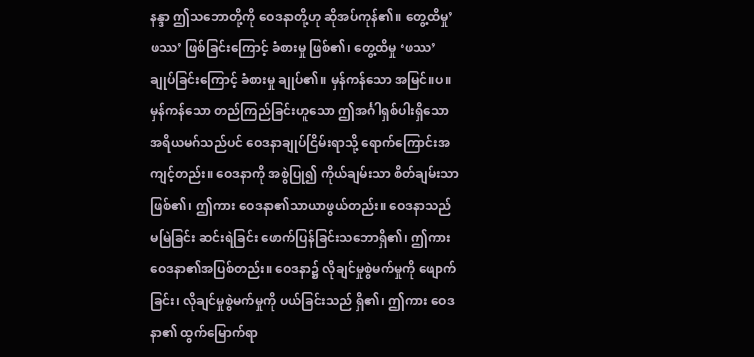နန္ဒာ ဤသဘောတို့ကို ဝေဒနာတို့ဟု ဆိုအပ်ကုန်၏။ တွေ့ထိမှု’ဖဿ’ ဖြစ်ခြင်းကြောင့် ခံစားမှု ဖြစ်၏၊ တွေ့ထိမှု ‘ဖဿ’ ချုပ်ခြင်းကြောင့် ခံစားမှု ချုပ်၏။ မှန်ကန်သော အမြင်။ပ။ မှန်ကန်သော တည်ကြည်ခြင်းဟူသော ဤအင်္ဂါရှစ်ပါးရှိသော အရိယမဂ်သည်ပင် ဝေဒနာချုပ်ငြိမ်းရာသို့ ရောက်ကြောင်းအကျင့်တည်း။ ဝေဒနာကို အစွဲပြု၍ ကိုယ်ချမ်းသာ စိတ်ချမ်းသာ ဖြစ်၏၊ ဤကား ဝေဒနာ၏သာယာဖွယ်တည်း။ ဝေဒနာသည် မမြဲခြင်း ဆင်းရဲခြင်း ဖောက်ပြန်ခြင်းသဘောရှိ၏၊ ဤကား ဝေဒနာ၏အပြစ်တည်း။ ဝေဒနာ၌ လိုချင်မှုစွဲမက်မှုကို ဖျောက်ခြင်း၊ လိုချင်မှုစွဲမက်မှုကို ပယ်ခြင်းသည် ရှိ၏၊ ဤကား ဝေဒနာ၏ ထွက်မြောက်ရာ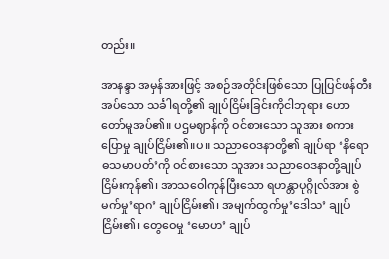တည်း။

အာနန္ဒာ အမှန်အားဖြင့် အစဉ်အတိုင်းဖြစ်သော ပြုပြင်ဖန်တီးအပ်သော သင်္ခါရတို့၏ ချုပ်ငြိမ်းခြင်းကိုငါဘုရား ဟောတော်မူအပ်၏။ ပဌမဈာန်ကို ဝင်စားသော သူအား စကားပြောမှု ချုပ်ငြိမ်း၏။ပ။ သညာဝေဒနာတို့၏ ချုပ်ရာ ‘နိရောဓသမာပတ်’ကို ဝင်စားသော သူအား သညာဝေဒနာတို့ချုပ်ငြိမ်းကုန်၏၊ အာသဝေါကုန်ပြီးသော ရဟန္တာပုဂ္ဂိုလ်အား စွဲမက်မှု’ရာဂ’ ချုပ်ငြိမ်း၏၊ အမျက်ထွက်မှု’ဒေါသ’ ချုပ်ငြိမ်း၏၊ တွေဝေမှု ‘မောဟ’ ချုပ်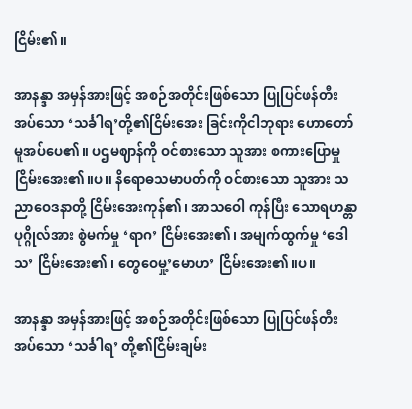ငြိမ်း၏။

အာနန္ဒာ အမှန်အားဖြင့် အစဉ်အတိုင်းဖြစ်သော ပြုပြင်ဖန်တီးအပ်သော ‘သင်္ခါရ’တို့၏ငြိမ်းအေး ခြင်းကိုငါဘုရား ဟောတော်မူအပ်ပေ၏။ ပဌမဈာန်ကို ဝင်စားသော သူအား စကားပြောမှု ငြိမ်းအေး၏။ပ။ နိရောဓသမာပတ်ကို ဝင်စားသော သူအား သညာဝေဒနာတို့ ငြိမ်းအေးကုန်၏၊ အာသဝေါ ကုန်ပြီး သောရဟန္တာပုဂ္ဂိုလ်အား စွဲမက်မှု ‘ရာဂ’ ငြိမ်းအေး၏၊ အမျက်ထွက်မှု ‘ဒေါသ’ ငြိမ်းအေး၏၊ တွေဝေမှု့’မောဟ’ ငြိမ်းအေး၏။ပ။

အာနန္ဒာ အမှန်အားဖြင့် အစဉ်အတိုင်းဖြစ်သော ပြုပြင်ဖန်တီးအပ်သော ‘သင်္ခါရ’ တို့၏ငြိမ်းချမ်း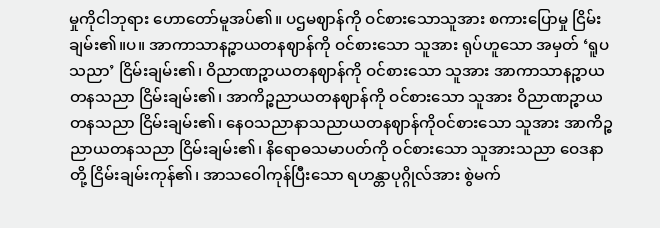မှုကိုငါဘုရား ဟောတော်မူအပ်၏။ ပဌမဈာန်ကို ဝင်စားသောသူအား စကားပြောမှု ငြိမ်းချမ်း၏။ပ။ အာကာသာနဉ္စာယတနဈာန်ကို ဝင်စားသော သူအား ရုပ်ဟူသော အမှတ် ‘ရူပသညာ’ ငြိမ်းချမ်း၏၊ ဝိညာဏဉ္စာယတနဈာန်ကို ဝင်စားသော သူအား အာကာသာနဉ္စာယတနသညာ ငြိမ်းချမ်း၏၊ အာကိဉ္စညာယတနဈာန်ကို ဝင်စားသော သူအား ဝိညာဏဉ္စာယတနသညာ ငြိမ်းချမ်း၏၊ နေဝသညာနာသညာယတနဈာန်ကိုဝင်စားသော သူအား အာကိဉ္စညာယတနသညာ ငြိမ်းချမ်း၏၊ နိရောဓသမာပတ်ကို ဝင်စားသော သူအားသညာ ဝေဒနာတို့ ငြိမ်းချမ်းကုန်၏၊ အာသဝေါကုန်ပြီးသော ရဟန္တာပုဂ္ဂိုလ်အား စွဲမက်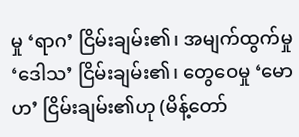မှု ‘ရာဂ’ ငြိမ်းချမ်း၏၊ အမျက်ထွက်မှု ‘ဒေါသ’ ငြိမ်းချမ်း၏၊ တွေဝေမှု ‘မောဟ’ ငြိမ်းချမ်း၏ဟု (မိန့်တော်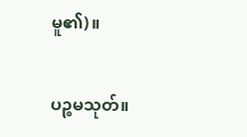မူ၏)။

ပဉ္စမသုတ်။